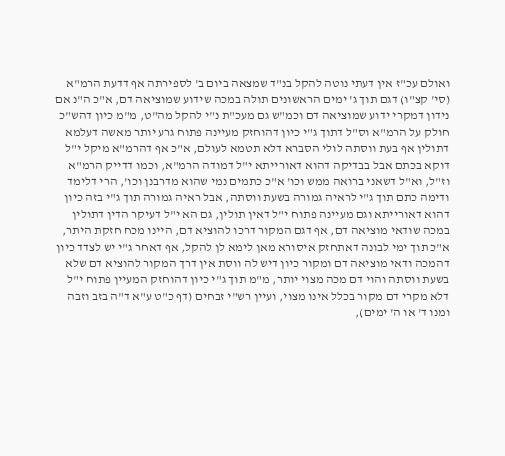ואולם עכ"ז אין דעתי נוטה להקל בנ"ד שמצאה ביום ב' לספירתה אף דדעת הרמ"א (סי' קצ"ו) דגם תוך ג' ימים הראשונים תולה במכה שידוע שמוציאה דם, א"כ ה"נ אם נידון דמקרי ידוע שמוציאה דם וכמ"ש גם מעכ"ת נ"י להקל מה"ט, מ"מ כיון דהש"כ חולק על הרמ"א וס"ל דתוך ג"י כיון דהוחזק מעיינה פתוח גרע יותר מאשה דעלמא דתולין אף בעת ווסתה לולי הסברא דלא תטמא לעולם, א"כ אף דהרמ"א מיקל י"ל דוקא בכתם אבל בבדיקה דהוא דאורייתא י"ל דמודה הרמ"א, וכמו דדייק הרמ"א וז"ל, וא"ל דשאני ברואה ממש וכו' א"כ כתמים נמי שהוא מדרבנן וכו', הרי דלימד ודימה כתם תוך ג"י לראיה גמורה בשעת ווסתה, אבל ראיה גמורה תוך ג"י בזה כיון דהוא דאורייתא וגם מעיינה פתוח י"ל דאין תולין, גם הא י"ל דעיקר הדין דתולין במכה שודאי מוציאה דם, אף דגם המקור דרכו להוציא דם, היינו מכח חזקת היתר, א"כ תוך ימי לבונה דאתחזק איסורא מאן לימא לן להקל, אף דאחר ג"י יש לצדד כיון דהמכה ודאי מוציאה דם ומקור כיון דיש לה ווסת אין דרך המקור להוציא דם שלא בשעת ווסתה והוי דם מכה מצוי יותר, מ"מ תוך ג"י כיון דהוחזק המעיין פתוח י"ל דלא מקרי דם מקור בכלל אינו מצוי, ועיין רש"י זבחים (דף כ"ט ע"א ד"ה בזב וזבה ומנו ד' או ה' ימים),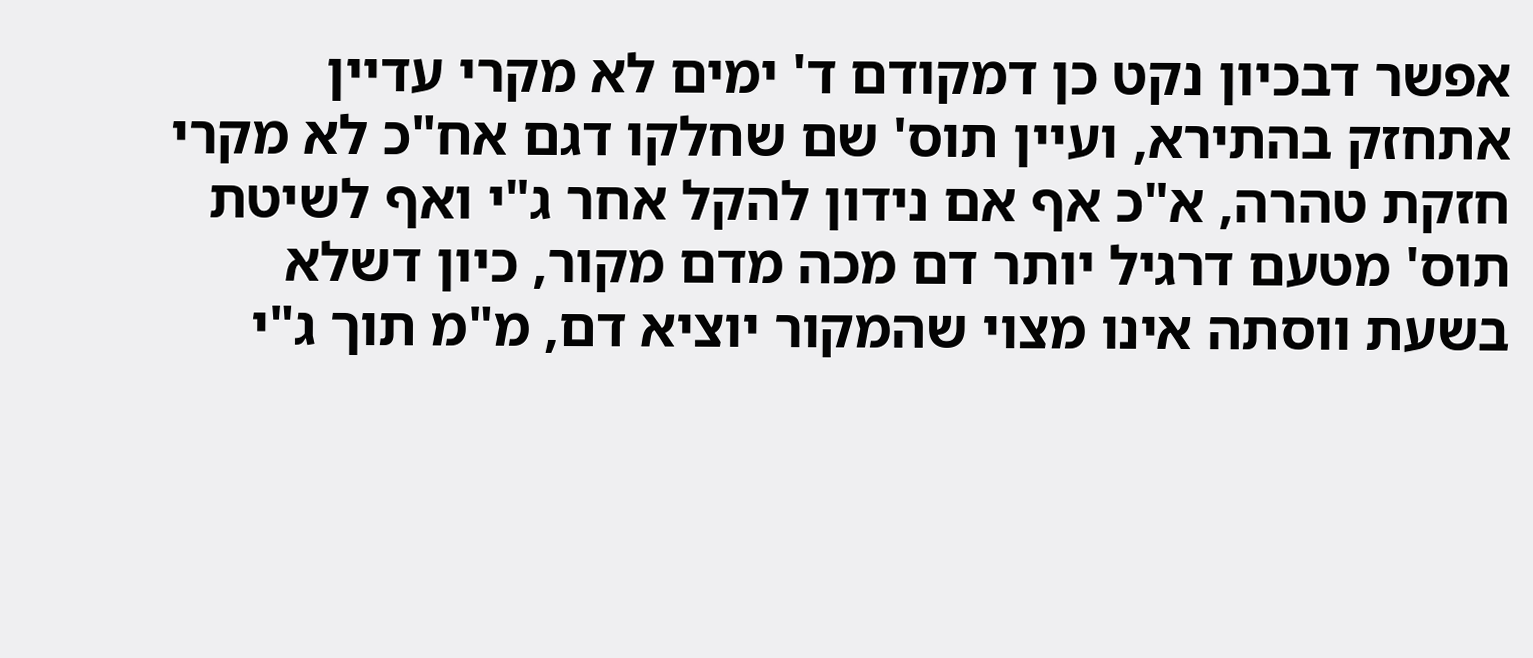אפשר דבכיון נקט כן דמקודם ד' ימים לא מקרי עדיין אתחזק בהתירא, ועיין תוס' שם שחלקו דגם אח"כ לא מקרי חזקת טהרה, א"כ אף אם נידון להקל אחר ג"י ואף לשיטת תוס' מטעם דרגיל יותר דם מכה מדם מקור, כיון דשלא בשעת ווסתה אינו מצוי שהמקור יוציא דם, מ"מ תוך ג"י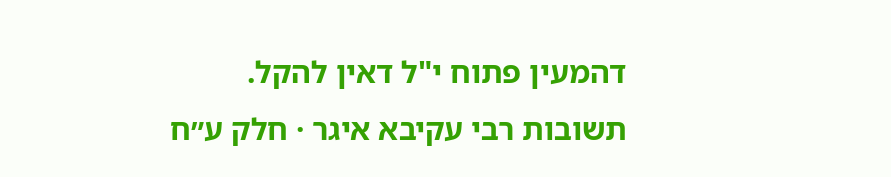דהמעין פתוח י"ל דאין להקל.
תשובות רבי עקיבא איגר · חלק ע״ח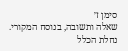סימן ז׳
שאלה ותשובה, בנוסח המקורי.
נחלת הכלל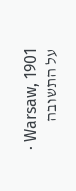· Warsaw, 1901
על התשובה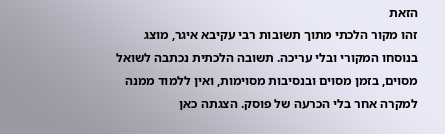הזאת
זהו מקור הלכתי מתוך תשובות רבי עקיבא איגר, מוצג בנוסחו המקורי ובלי עריכה. תשובה הלכתית נכתבה לשואל מסוים, בזמן מסוים ובנסיבות מסוימות, ואין ללמוד ממנה למקרה אחר בלי הכרעה של פוסק. הצגתה כאן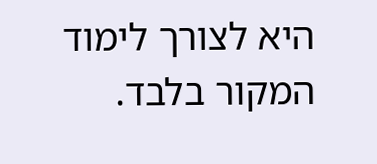היא לצורך לימוד המקור בלבד.